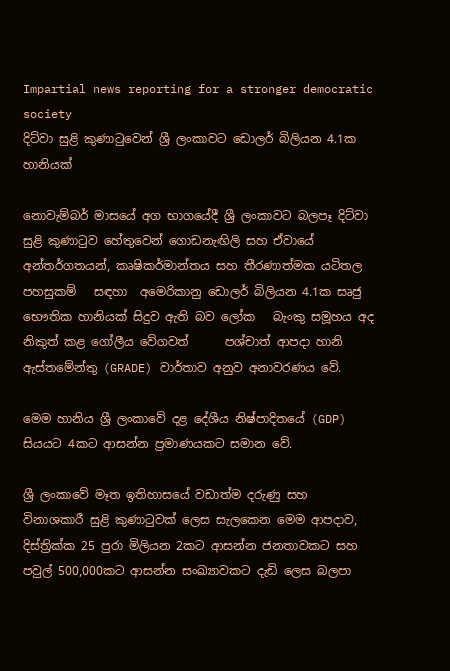Impartial news reporting for a stronger democratic society
දිට්වා සුළි කුණාටුවෙන් ශ්‍රී ලංකාවට ඩොලර් බිලියන 4.1ක හානියක්

නොවැම්බර් මාසයේ අග භාගයේදී ශ්‍රී ලංකාවට බලපෑ දිට්වා සුළි කුණාටුව හේතුවෙන් ගොඩනැඟිලි සහ ඒවායේ අන්තර්ගතයන්, කෘෂිකර්මාන්තය සහ තීරණාත්මක යටිතල පහසුකම්   සඳහා  අමෙරිකානු ඩොලර් බිලියන 4.1ක සෘජු භෞතික හානියක් සිදුව ඇති බව ලෝක   බැංකු සමූහය අද නිකුත් කළ ගෝලීය වේගවත්      පශ්චාත් ආපදා හානි ඇස්තමේන්තු (GRADE) වාර්තාව අනුව අනාවරණය වේ.

මෙම හානිය ශ්‍රී ලංකාවේ දළ දේශීය නිෂ්පාදිතයේ (GDP) සියයට 4කට ආසන්න ප්‍රමාණයකට සමාන වේ.

ශ්‍රී ලංකාවේ මෑත ඉතිහාසයේ වඩාත්ම දරුණු සහ විනාශකාරී සුළි කුණාටුවක් ලෙස සැලකෙන මෙම ආපදාව, දිස්ත්‍රික්ක 25 පුරා මිලියන 2කට ආසන්න ජනතාවකට සහ පවුල් 500,000කට ආසන්න සංඛ්‍යාවකට දැඩි ලෙස බලපා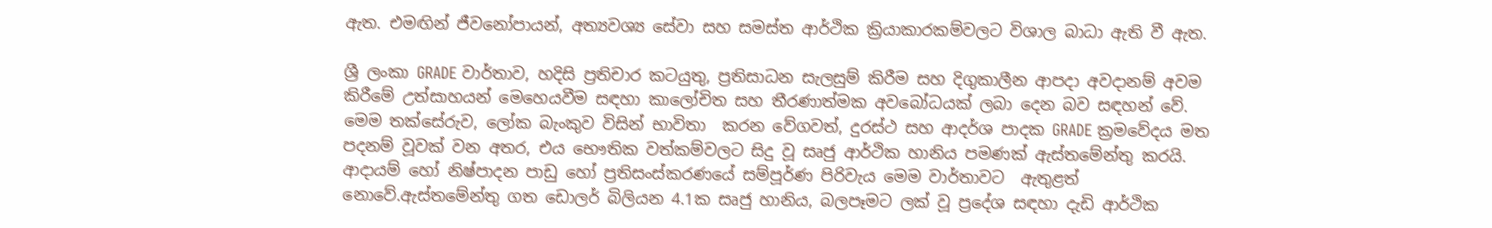ඇත. එමඟින් ජීවනෝපායන්, අත්‍යවශ්‍ය සේවා සහ සමස්ත ආර්ථික ක්‍රියාකාරකම්වලට විශාල බාධා ඇති වී ඇත.

ශ්‍රී ලංකා GRADE වාර්තාව, හදිසි ප්‍රතිචාර කටයුතු, ප්‍රතිසාධන සැලසුම් කිරීම සහ දිගුකාලීන ආපදා අවදානම් අවම කිරීමේ උත්සාහයන් මෙහෙයවීම සඳහා කාලෝචිත සහ තීරණාත්මක අවබෝධයක් ලබා දෙන බව සඳහන් වේ. මෙම තක්සේරුව, ලෝක බැංකුව විසින් භාවිතා  කරන වේගවත්, දුරස්ථ සහ ආදර්ශ පාදක GRADE ක්‍රමවේදය මත පදනම් වූවක් වන අතර, එය භෞතික වත්කම්වලට සිදු වූ සෘජු ආර්ථික හානිය පමණක් ඇස්තමේන්තු කරයි. ආදායම් හෝ නිෂ්පාදන පාඩු හෝ ප්‍රතිසංස්කරණයේ සම්පූර්ණ පිරිවැය මෙම වාර්තාවට  ඇතුළත්   නොවේ.ඇස්තමේන්තු ගත ඩොලර් බිලියන 4.1ක සෘජු හානිය, බලපෑමට ලක් වූ ප්‍රදේශ සඳහා දැඩි ආර්ථික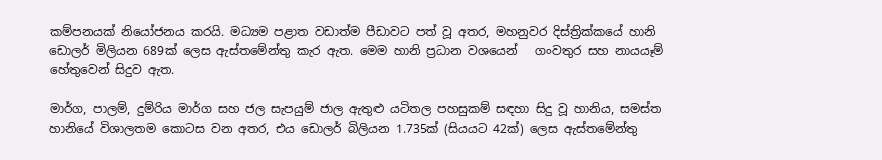කම්පනයක් නියෝජනය කරයි. මධ්‍යම පළාත වඩාත්ම පීඩාවට පත් වූ අතර, මහනුවර දිස්ත්‍රික්කයේ හානි ඩොලර් මිලියන 689ක් ලෙස ඇස්තමේන්තු කැර ඇත. මෙම හානි ප්‍රධාන වශයෙන්   ගංවතුර සහ නායයෑම් හේතුවෙන් සිදුව ඇත.

මාර්ග, පාලම්, දුම්රිය මාර්ග සහ ජල සැපයුම් ජාල ඇතුළු යටිතල පහසුකම් සඳහා සිදු වූ හානිය, සමස්ත හානියේ විශාලතම කොටස වන අතර, එය ඩොලර් බිලියන 1.735ක් (සියයට 42ක්) ලෙස ඇස්තමේන්තු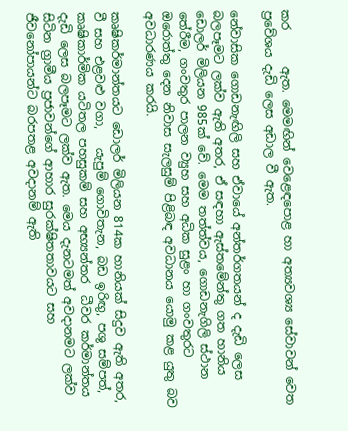කර      ඇත. මෙමඟින් වෙළෙඳපොළ හා අත්‍යවශ්‍ය සේවාවන් වෙත    ප්‍රවේශය දැඩි ලෙස අඩාල වී ඇත.

නේවාසික ගොඩනැඟිලි සහ ඒවායේ අන්තර්ගතයන් ද දැඩි ලෙස බලපෑමට ලක්ව ඇති අතර, ඒ සඳහා ඇස්තමේන්තු ගත හානිය ඩොලර් මිලියන 985ක් වේ. මෙම තත්ත්වය, ගොඩනැගිලි ස්ථාන තේරීම, ගංවතුර පාලන ව්‍යුහ සහ අධික සුළං හා ගංවතුරට ඔරොත්තු දෙන නිවාස සැලසුම් පිළිබඳ අවධානය යොමු කළ යුතු බව අවධාරණය කරයි.

කෘෂිකර්මාන්තයට ඩොලර් මිලියන 814ක හානියක් සිදුව ඇති අතර, වී සහ එළවළු වගා,   යැපුම් ගොවිතැන, බඩ ඉරිඟු, පශු සම්පත්, කෘෂිකාර්මික යටිතල පහසුකම් සහ අභ්‍යන්තර  ධීවර කර්මාන්තය දැඩි ලෙස බලපෑමට ලක්ව ඇත. මෙය දැනටමත් අවදානමට ලක්ව සිටින ග්‍රාමීය ප්‍රජාවන්ගේ ආහාර සුරක්ෂිතතාවයට සහ ජීවනෝපායන්ට බරපතළ අවදානම් ඇති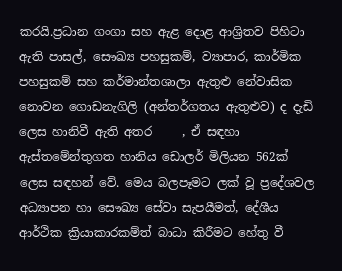කරයි.ප්‍රධාන ගංගා සහ ඇළ දොළ ආශ්‍රිතව පිහිටා ඇති පාසල්, සෞඛ්‍ය පහසුකම්, ව්‍යාපාර, කාර්මික පහසුකම් සහ කර්මාන්තශාලා ඇතුළු නේවාසික නොවන ගොඩනැගිලි (අන්තර්ගතය ඇතුළුව) ද දැඩි ලෙස හානිවී ඇති අතර     , ඒ සඳහා ඇස්තමේන්තුගත හානිය ඩොලර් මිලියන 562ක් ලෙස සඳහන් වේ. මෙය බලපෑමට ලක් වූ ප්‍රදේශවල අධ්‍යාපන හා සෞඛ්‍ය සේවා සැපයීමත්, දේශීය ආර්ථික ක්‍රියාකාරකම්ත් බාධා කිරීමට හේතු වී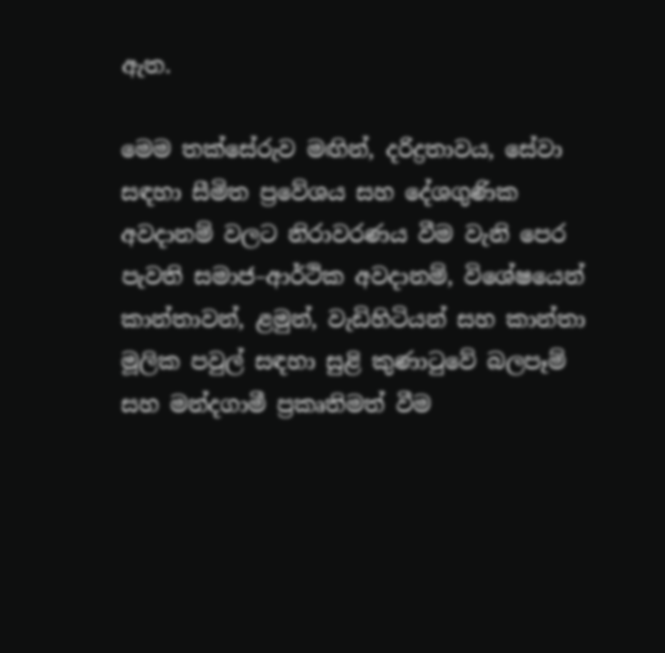ඇත.

මෙම තක්සේරුව මඟින්, දරිද්‍රතාවය, සේවා සඳහා සීමිත ප්‍රවේශය සහ දේශගුණික අවදානම් වලට නිරාවරණය වීම වැනි පෙර පැවති සමාජ–ආර්ථික අවදානම්, විශේෂයෙන් කාන්තාවන්, ළමුන්, වැඩිහිටියන් සහ කාන්තා මූලික පවුල් සඳහා සුළි කුණාටුවේ බලපෑම් සහ මන්දගාමී ප්‍රකෘතිමත් වීම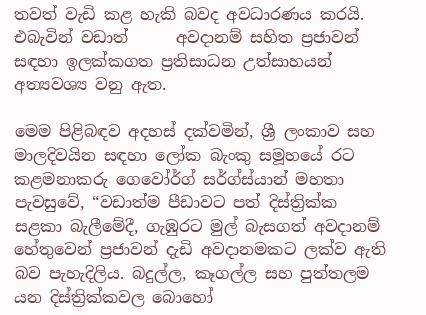තවත් වැඩි කළ හැකි බවද අවධාරණය කරයි. එබැවින් වඩාත්      අවදානම් සහිත ප්‍රජාවන් සඳහා ඉලක්කගත ප්‍රතිසාධන උත්සාහයන් අත්‍යවශ්‍ය වනු ඇත.

මෙම පිළිබඳව අදහස් දක්වමින්, ශ්‍රී ලංකාව සහ මාලදිවයින සඳහා ලෝක බැංකු සමූහයේ රට කළමනාකරු ගෙවෝර්ග් සර්ග්ස්යාන් මහතා පැවසුවේ, “වඩාත්ම පීඩාවට පත් දිස්ත්‍රික්ක සළකා බැලීමේදී, ගැඹුරට මුල් බැසගත් අවදානම් හේතුවෙන් ප්‍රජාවන් දැඩි අවදානමකට ලක්ව ඇති බව පැහැදිලිය. බදුල්ල, කෑගල්ල සහ පුත්තලම යන දිස්ත්‍රික්කවල බොහෝ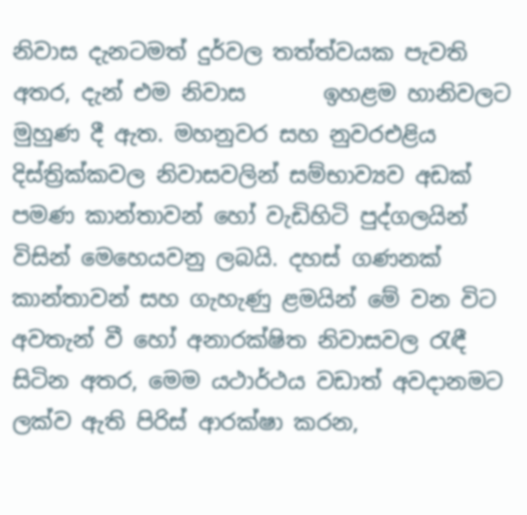නිවාස දැනටමත් දුර්වල තත්ත්වයක පැවති අතර, දැන් එම නිවාස       ඉහළම හානිවලට මුහුණ දී ඇත. මහනුවර සහ නුවරඑළිය දිස්ත්‍රික්කවල නිවාසවලින් සම්භාව්‍යව අඩක් පමණ කාන්තාවන් හෝ වැඩිහිටි පුද්ගලයින් විසින් මෙහෙයවනු ලබයි. දහස් ගණනක් කාන්තාවන් සහ ගැහැණු ළමයින් මේ වන විට අවතැන් වී හෝ අනාරක්ෂිත නිවාසවල රැඳී සිටින අතර, මෙම යථාර්ථය වඩාත් අවදානමට ලක්ව ඇති පිරිස් ආරක්ෂා කරන,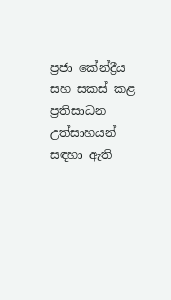ප්‍රජා කේන්ද්‍රීය සහ සකස් කළ ප්‍රතිසාධන උත්සාහයන් සඳහා ඇති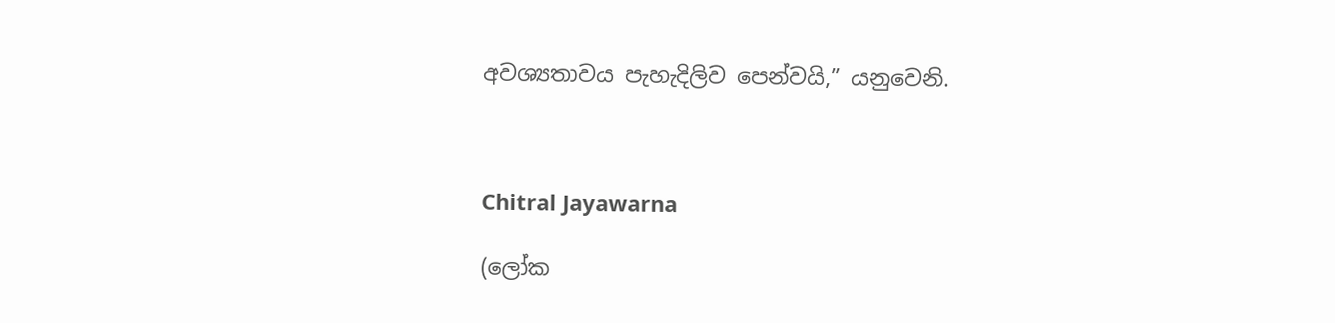අවශ්‍යතාවය පැහැදිලිව පෙන්වයි,” යනුවෙනි.



Chitral Jayawarna

(ලෝක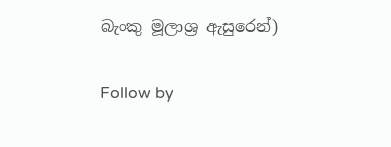බැංකු මූලාශ්‍ර ඇසුරෙන්)

Follow by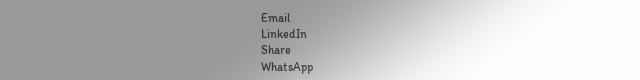Email
LinkedIn
Share
WhatsApp